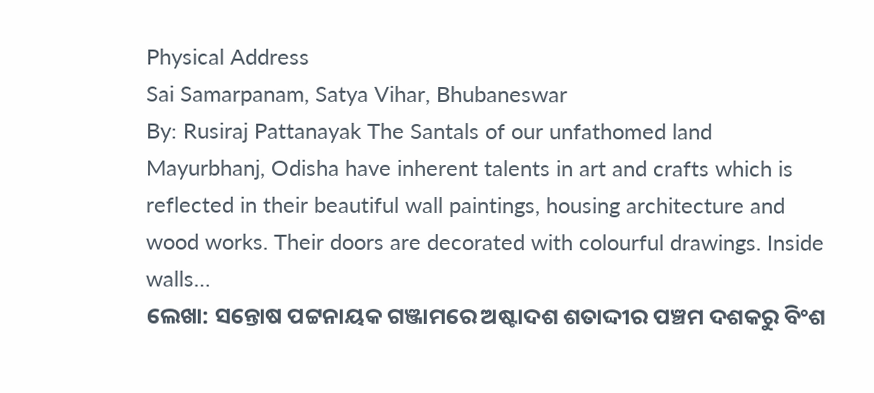Physical Address
Sai Samarpanam, Satya Vihar, Bhubaneswar
By: Rusiraj Pattanayak The Santals of our unfathomed land Mayurbhanj, Odisha have inherent talents in art and crafts which is reflected in their beautiful wall paintings, housing architecture and wood works. Their doors are decorated with colourful drawings. Inside walls…
ଲେଖା: ସନ୍ତୋଷ ପଟ୍ଟନାୟକ ଗଞ୍ଜାମରେ ଅଷ୍ଟାଦଶ ଶତାଦ୍ଦୀର ପଞ୍ଚମ ଦଶକରୁ ବିଂଶ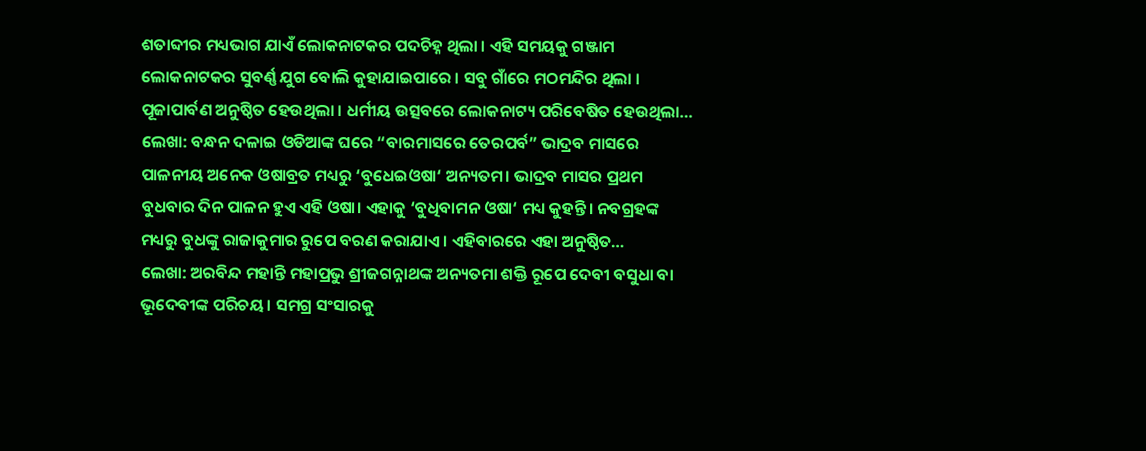ଶତାବ୍ଦୀର ମଧ୍ୟଭାଗ ଯାଏଁ ଲୋକନାଟକର ପଦଚିହ୍ନ ଥିଲା । ଏହି ସମୟକୁ ଗଞ୍ଜାମ ଲୋକନାଟକର ସୁବର୍ଣ୍ଣ ଯୁଗ ବୋଲି କୁହାଯାଇପାରେ । ସବୁ ଗାଁରେ ମଠମନ୍ଦିର ଥିଲା । ପୂଜାପାର୍ବଣ ଅନୁଷ୍ଠିତ ହେଉଥିଲା । ଧର୍ମୀୟ ଉତ୍ସବରେ ଲୋକନାଟ୍ୟ ପରିବେଷିତ ହେଉଥିଲା…
ଲେଖା: ବନ୍ଧନ ଦଳାଇ ଓଡିଆଙ୍କ ଘରେ “ବାରମାସରେ ତେରପର୍ବ” ଭାଦ୍ରବ ମାସରେ ପାଳନୀୟ ଅନେକ ଓଷାବ୍ରତ ମଧ୍ୟରୁ ‘ବୁଧେଇଓଷା‘ ଅନ୍ୟତମ। ଭାଦ୍ରବ ମାସର ପ୍ରଥମ ବୁଧବାର ଦିନ ପାଳନ ହୁଏ ଏହି ଓଷା। ଏହାକୁ ‘ବୁଧିବାମନ ଓଷା‘ ମଧ୍ୟ କୁହନ୍ତି। ନବଗ୍ରହଙ୍କ ମଧ୍ୟରୁ ବୁଧଙ୍କୁ ରାଜାକୁମାର ରୁପେ ବରଣ କରାଯାଏ । ଏହିବାରରେ ଏହା ଅନୁଷ୍ଠିତ…
ଲେଖା: ଅରବିନ୍ଦ ମହାନ୍ତି ମହାପ୍ରଭୁ ଶ୍ରୀଜଗନ୍ନାଥଙ୍କ ଅନ୍ୟତମା ଶକ୍ତି ରୂପେ ଦେବୀ ବସୁଧା ବା ଭୂଦେବୀଙ୍କ ପରିଚୟ। ସମଗ୍ର ସଂସାରକୁ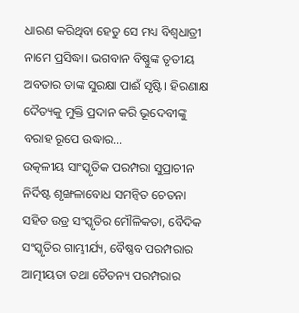ଧାରଣ କରିଥିବା ହେତୁ ସେ ମଧ୍ୟ ବିଶ୍ୱଧାତ୍ରୀ ନାମେ ପ୍ରସିଦ୍ଧା। ଭଗବାନ ବିଷ୍ଣୁଙ୍କ ତୃତୀୟ ଅବତାର ତାଙ୍କ ସୁରକ୍ଷା ପାଈଁ ସୃଷ୍ଟି। ହିରଣାକ୍ଷ ଦୈତ୍ୟକୁ ମୁକ୍ତି ପ୍ରଦାନ କରି ଭୂଦେବୀଙ୍କୁ ବରାହ ରୂପେ ଉଦ୍ଧାର…
ଉତ୍କଳୀୟ ସାଂସ୍କୃତିକ ପରମ୍ପରା ସୁପ୍ରାଚୀନ ନିର୍ଦିଷ୍ଟ ଶୃଙ୍ଖଳାବୋଧ ସମନ୍ୱିତ ଚେତନା ସହିତ ଉଡ୍ର ସଂସ୍କୃତିର ମୌଳିକତା, ବୈଦିକ ସଂସ୍କୃତିର ଗାମ୍ଭୀର୍ଯ୍ୟ, ବୈଷ୍ଣବ ପରମ୍ପରାର ଆତ୍ମୀୟତା ତଥା ଚୈତନ୍ୟ ପରମ୍ପରାର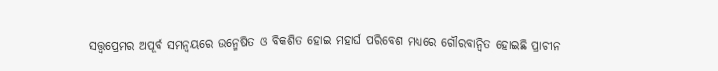ସତ୍ତ୍ୱପ୍ରେମର ଅପୂର୍ବ ସମନ୍ୱୟରେ ଉନ୍ମେଷିତ ଓ ବିକଶିତ ହୋଇ ମହାର୍ଘ ପରିବେଶ ମଧ୍ୟରେ ଗୌରବାନ୍ୱିତ ହୋଇଛି ପ୍ରାଚୀନ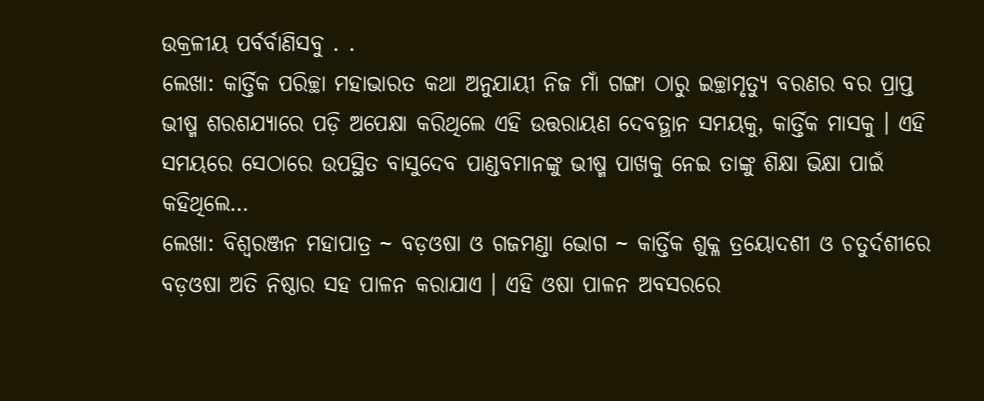ଉକ୍ରଳୀୟ ପର୍ବର୍ବାଣିସବୁ . .
ଲେଖା: କାର୍ତ୍ତିକ ପରିଚ୍ଛା ମହାଭାରତ କଥା ଅନୁଯାୟୀ ନିଜ ମାଁ ଗଙ୍ଗା ଠାରୁ ଇଚ୍ଛାମୃତ୍ୟୁ ବରଣର ବର ପ୍ରାପ୍ତ ଭୀଷ୍ମ ଶରଶଯ୍ୟାରେ ପଡ଼ି ଅପେକ୍ଷା କରିଥିଲେ ଏହି ଉତ୍ତରାୟଣ ଦେବତ୍ଥାନ ସମୟକୁ, କାର୍ତ୍ତିକ ମାସକୁ । ଏହି ସମୟରେ ସେଠାରେ ଉପସ୍ଥିତ ବାସୁଦେବ ପାଣ୍ଡବମାନଙ୍କୁ ଭୀଷ୍ମ ପାଖକୁ ନେଇ ତାଙ୍କୁ ଶିକ୍ଷା ଭିକ୍ଷା ପାଇଁ କହିଥିଲେ…
ଲେଖା: ବିଶ୍ୱରଞ୍ଜନ ମହାପାତ୍ର ~ ବଡ଼ଓଷା ଓ ଗଜମଣ୍ତା ଭୋଗ ~ କାର୍ତ୍ତିକ ଶୁକ୍ଳ ତ୍ରୟୋଦଶୀ ଓ ଚତୁର୍ଦଶୀରେ ବଡ଼ଓଷା ଅତି ନିଷ୍ଠାର ସହ ପାଳନ କରାଯାଏ । ଏହି ଓଷା ପାଳନ ଅବସରରେ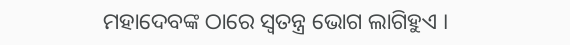ମହାଦେବଙ୍କ ଠାରେ ସ୍ୱତନ୍ତ୍ର ଭୋଗ ଲାଗିହୁଏ ।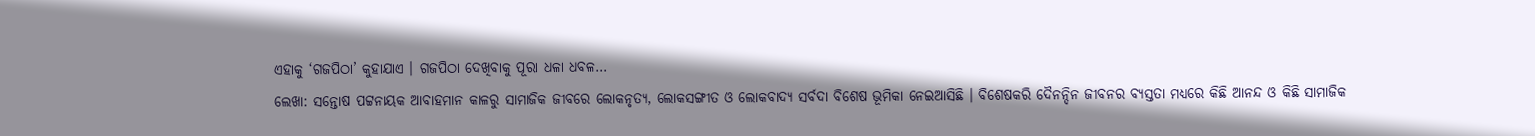ଏହାକୁ ‘ଗଜପିଠା’ କୁହାଯାଏ । ଗଜପିଠା ଦେଖିବାକୁ ପୂରା ଧଳା ଧବଳ…
ଲେଖା: ସନ୍ତୋଷ ପଟ୍ଟନାୟକ ଆବାହମାନ କାଳରୁ ସାମାଜିକ ଜୀବରେ ଲୋକନୃତ୍ୟ, ଲୋକସଙ୍ଗୀତ ଓ ଲୋକବାଦ୍ୟ ସର୍ବଦା ବିଶେଷ ଭୂମିକା ନେଇଆସିଛି । ବିଶେଷକରି ଦୈନନ୍ଦିନ ଜୀବନର ବ୍ୟସ୍ତତା ମଧ୍ୟରେ କିଛି ଆନନ୍ଦ ଓ କିଛି ସାମାଜିକ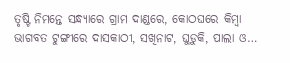ତୃଷ୍ଟି ନିମନ୍ତେ ସନ୍ଧ୍ୟାରେ ଗ୍ରାମ ଦାଣ୍ଡରେ, କୋଠଘରେ କିମ୍ବା ଭାଗବତ ଟୁଙ୍ଗୀରେ ଦାସକାଠୀ, ସଖିନାଟ, ଘୁଡ଼ୁକି, ପାଲା ଓ…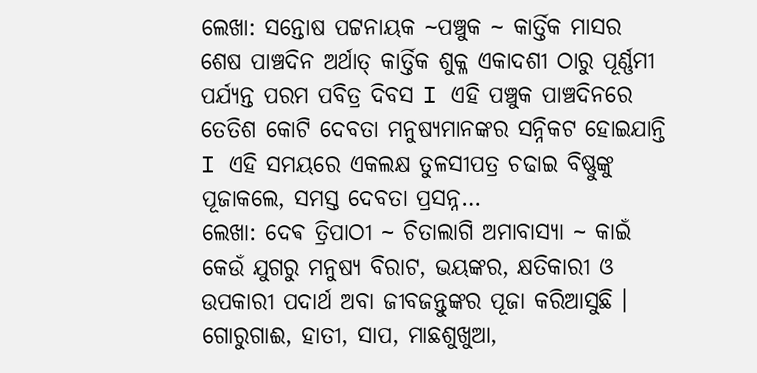ଲେଖା: ସନ୍ତୋଷ ପଟ୍ଟନାୟକ ~ପଞ୍ଚୁକ ~ କାର୍ତ୍ତିକ ମାସର ଶେଷ ପାଞ୍ଚଦିନ ଅର୍ଥାତ୍ କାର୍ତ୍ତିକ ଶୁକ୍ଳ ଏକାଦଶୀ ଠାରୁ ପୂର୍ଣ୍ଣମୀ ପର୍ଯ୍ୟନ୍ତ ପରମ ପବିତ୍ର ଦିବସ I ଏହି ପଞ୍ଚୁକ ପାଞ୍ଚଦିନରେ ତେତିଶ କୋଟି ଦେବତା ମନୁଷ୍ୟମାନଙ୍କର ସନ୍ନିକଟ ହୋଇଯାନ୍ତି I ଏହି ସମୟରେ ଏକଲକ୍ଷ ତୁଳସୀପତ୍ର ଚଢାଇ ବିଷ୍ଣୁଙ୍କୁ ପୂଜାକଲେ, ସମସ୍ତ ଦେବତା ପ୍ରସନ୍ନ…
ଲେଖା: ଦେଵ ତ୍ରିପାଠୀ ~ ଚିତାଲାଗି ଅମାବାସ୍ୟା ~ କାଇଁ କେଉଁ ଯୁଗରୁ ମନୁଷ୍ୟ ବିରାଟ, ଭୟଙ୍କର, କ୍ଷତିକାରୀ ଓ ଉପକାରୀ ପଦାର୍ଥ ଅବା ଜୀବଜନ୍ତୁଙ୍କର ପୂଜା କରିଆସୁଛି । ଗୋରୁଗାଈ, ହାତୀ, ସାପ, ମାଛଶୁଖୁଆ,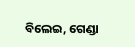ବିଲେଇ, ଗେଣ୍ଡା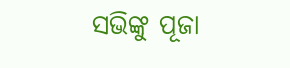ସଭିଙ୍କୁ ପୂଜା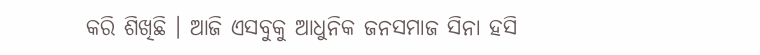କରି ଶିଖିଛି । ଆଜି ଏସବୁକୁ ଆଧୁନିକ ଜନସମାଜ ସିନା ହସି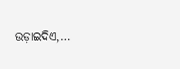ଉଡ଼ାଇଦିଏ,…